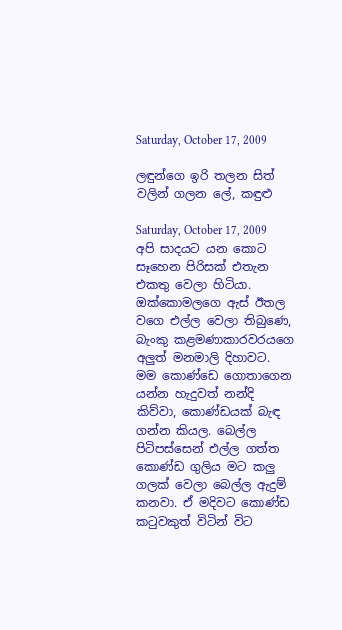Saturday, October 17, 2009

ලඳුන්ගෙ ඉරි තලන සිත් වලින් ගලන ලේ, කඳුළු

Saturday, October 17, 2009
අපි සාදයට යන කොට සෑහෙන පිරිසක් එතැන එකතු වෙලා හිටියා. ඔක්කොමලගෙ ඇස් ඊතල වගෙ එල්ල වෙලා තිබුණෙ, බැංකු කළමණාකාරවරයගෙ අලුත් මනමාලි දිහාවට. මම කොණ්ඩෙ ගොතාගෙන යන්න හැදුවත් නන්දි කිව්වා, කොණ්ඩයක් බැඳ ගන්න කියල. බෙල්ල පිටිපස්සෙන් එල්ල ගත්ත කොණ්ඩ ගුලිය මට කලු ගලක් වෙලා බෙල්ල ඇදුම් කනවා. ඒ මදිවට කොණ්ඩ කටුවකුත් විටින් විට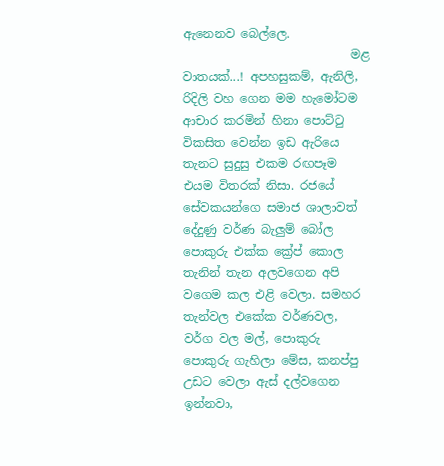ඇනෙනව බෙල්ලෙ.
                            මළ වාතයක්...! අපහසුකම්, ඇනිලි, රිදිලි වහ ගෙන මම හැමෝටම ආචාර කරමින් හිනා පොට්ටු විකසිත වෙන්න ඉඩ ඇරියෙ තැනට සුදුසු එකම රඟපෑම එයම විතරක් නිසා. රජයේ සේවකයන්ගෙ සමාජ ශාලාවත් දේදුණු වර්ණ බැලුම් බෝල පොකුරු එක්ක ක්‍රේප් කොල තැනින් තැන අලවගෙන අපි වගෙම කල එළි වෙලා. සමහර තැන්වල එකේක වර්ණවල, වර්ග වල මල්, පොකුරු පොකුරු ගැහිලා මේස, කනප්පු උඩට වෙලා ඇස් දල්වගෙන ඉන්නවා,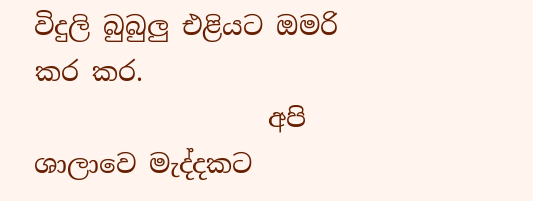විදුලි බුබුලු එළියට ඔමරි කර කර.
                  අපි ශාලාවෙ මැද්දකට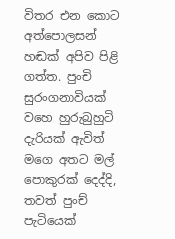විතර එන කොට අත්පොලසන් හඬක් අපිව පිළි ගත්ත. පුංචි සුරංගනාවියක් වහෙ හුරුබුහුටි දැරියක් ඇවිත් මගෙ අතට මල් පොකුරක් දෙද්දි, තවත් පුංච් පැටියෙක්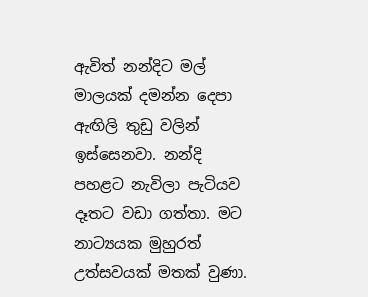ඇවිත් නන්දිට මල් මාලයක් දමන්න දෙපා ඇඟිලි තුඩු වලින් ඉස්සෙනවා. නන්දි පහළට නැවිලා පැටියව දෑතට වඩා ගත්තා. මට නාට්‍යයක මුහුරත් උත්සවයක් මතක් වුණා.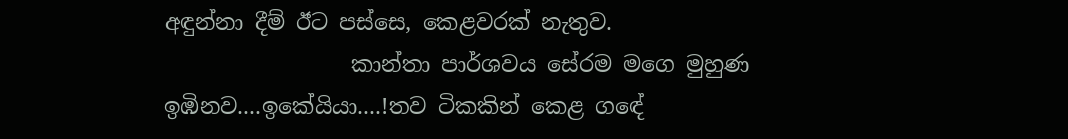අඳුන්නා දීම් ඊට පස්සෙ, කෙළවරක් නැතුව.
                 කාන්තා පාර්ශවය සේරම මගෙ මුහුණ ඉඹිනව....ඉකේයියා....!තව ටිකකින් කෙළ ගඳේ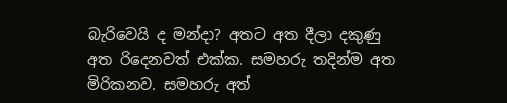බැරිවෙයි ද මන්දා? අතට අත දීලා දකුණු අත රිදෙනවත් එක්ක. සමහරු තදින්ම අත මිරිකනව. සමහරු අත්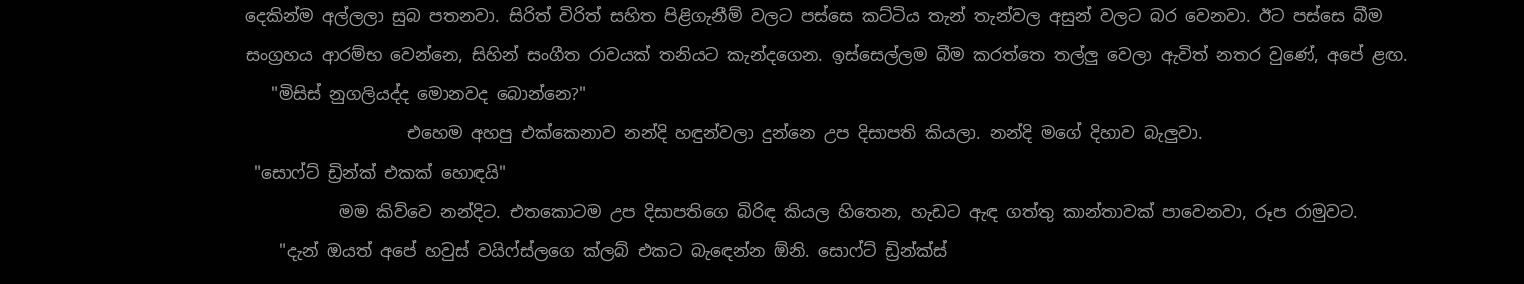දෙකින්ම අල්ලලා සුබ පතනවා. සිරිත් විරිත් සහිත පිළිගැනීම් වලට පස්සෙ කට්ටිය තැන් තැන්වල අසුන් වලට බර වෙනවා. ඊට පස්සෙ බීම සංග්‍රහය ආරම්භ වෙන්නෙ, සිහින් සංගීත රාවයක් තනියට කැන්දගෙන. ඉස්සෙල්ලම බීම කරත්තෙ තල්ලු වෙලා ඇවිත් නතර වුණේ, අපේ ළඟ.
   "මිසිස් නුගලියද්ද මොනවද බොන්නෙ?"
                   එහෙම අහපු එක්කෙනාව නන්දි හඳුන්වලා දුන්නෙ උප දිසාපති කියලා. නන්දි මගේ දිහාව බැලුවා.
 "සොෆ්ට් ඩ්‍රින්ක් එකක් හොඳයි"
           මම කිව්වෙ නන්දිට. එතකොටම උප දිසාපතිගෙ බිරිඳ කියල හිතෙන, හැඩට ඇඳ ගත්තු කාන්තාවක් පාවෙනවා, රූප රාමුවට.
    "දැන් ඔයත් අපේ හවුස් වයිෆ්ස්ලගෙ ක්ලබ් එකට බැඳෙන්න ඕනි. සොෆ්ට් ඩ්‍රින්ක්ස්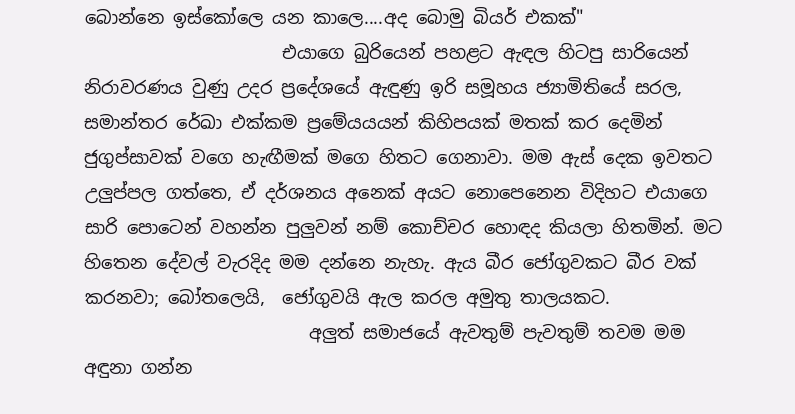බොන්නෙ ඉස්කෝලෙ යන කාලෙ....අද බොමු බියර් එකක්"
                      එයාගෙ බුරියෙන් පහළට ඇඳල හිටපු සාරියෙන් නිරාවරණය වුණු උදර ප්‍රදේශයේ ඇඳුණු ඉරි සමූහය ජ්‍යාමිතියේ සරල, සමාන්තර රේඛා එක්කම ප්‍රමේයයයන් කිහිපයක් මතක් කර දෙමින් ජුගුප්සාවක් වගෙ හැඟීමක් මගෙ හිතට ගෙනාවා. මම ඇස් දෙක ඉවතට උලුප්පල ගත්තෙ, ඒ දර්ශනය අනෙක් අයට නොපෙනෙන විදිහට එයාගෙ සාරි පොටෙන් වහන්න පුලුවන් නම් කොච්චර හොඳද කියලා හිතමින්. මට හිතෙන දේවල් වැරදිද මම දන්නෙ නැහැ. ඇය බීර ජෝගුවකට බීර වක් කරනවා; බෝතලෙයි,  ජෝගුවයි ඇල කරල අමුතු තාලයකට.
                         අලුත් සමාජයේ ඇවතුම් පැවතුම් තවම මම අඳුනා ගන්න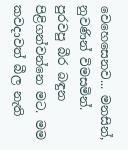වෙහෙසෙනව... මනසින්, නුවණින් විමසමින්. පුරවපු බීර බඳුන පිළිගන්වන්නෙ මට. මම කවදාවත් බීල නැති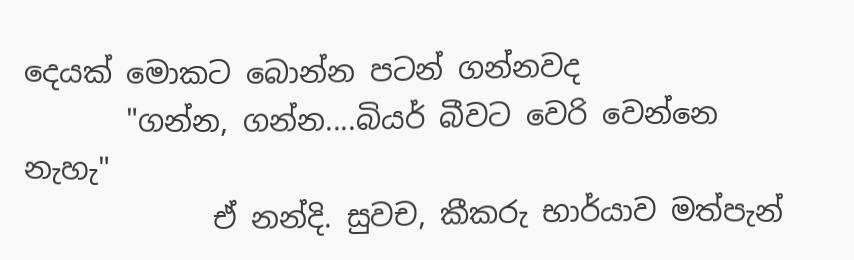දෙයක් මොකට බොන්න පටන් ගන්නවද
       "ගන්න, ගන්න....බියර් බීවට වෙරි වෙන්නෙ නැහැ"
             ඒ නන්දි. සුවච, කීකරු භාර්යාව මත්පැන්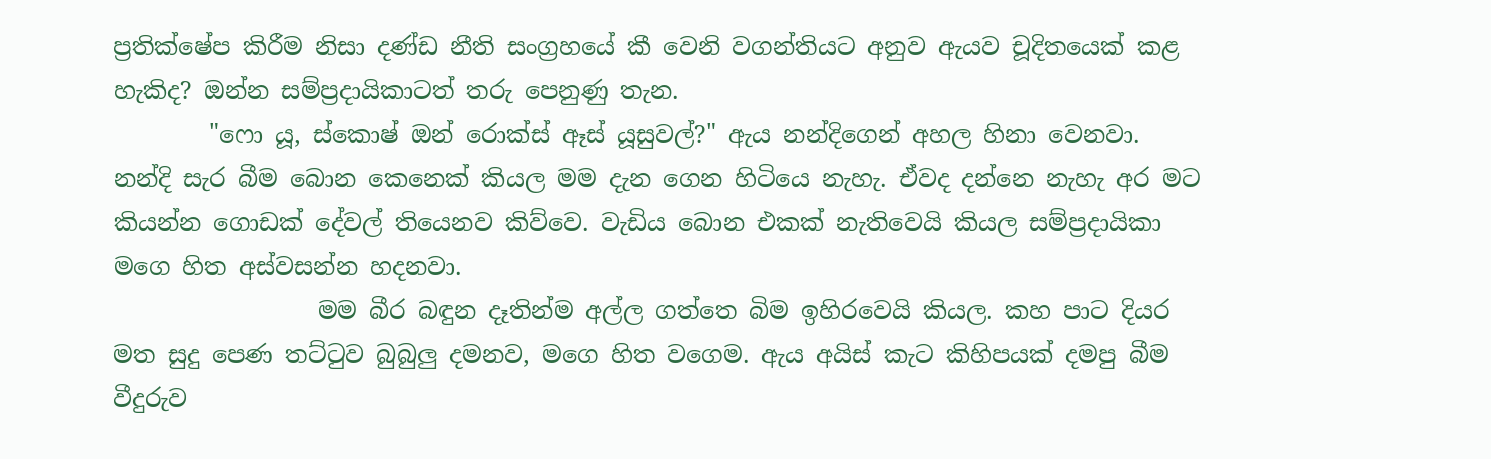ප්‍රතික්ෂේප කිරීම නිසා දණ්ඩ නීති සංග්‍රහයේ කී වෙනි වගන්තියට අනුව ඇයව චූදිතයෙක් කළ හැකිද? ඔන්න සම්ප්‍රදායිකාටත් තරු පෙනුණු තැන.
        "ෆො යූ, ස්කොෂ් ඔන් රොක්ස් ඈස් යූසුවල්?" ඇය නන්දිගෙන් අහල හිනා වෙනවා. නන්දි සැර බීම බොන කෙනෙක් කියල මම දැන ගෙන හිටියෙ නැහැ. ඒවද දන්නෙ නැහැ අර මට කියන්න ගොඩක් දේවල් තියෙනව කිව්වෙ. වැඩිය බොන එකක් නැතිවෙයි කියල සම්ප්‍රදායිකා මගෙ හිත අස්වසන්න හදනවා.
                 මම බීර බඳුන දෑතින්ම අල්ල ගත්තෙ බිම ඉහිරවෙයි කියල. කහ පාට දියර මත සුදු පෙණ තට්ටුව බුබුලු දමනව, මගෙ හිත වගෙම. ඇය අයිස් කැට කිහිපයක් දමපු බීම වීදුරුව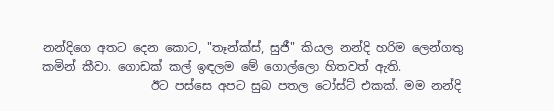නන්දිගෙ අතට දෙන කොට, "තෑන්ක්ස්, සුජී" කියල නන්දි හරිම ලෙන්ගතු කමින් කීවා. ගොඩක් කල් ඉඳලම මේ ගොල්ලො හිතවත් ඇති.
                  ඊට පස්සෙ අපට සුබ පතල ටෝස්ට් එකක්. මම නන්දි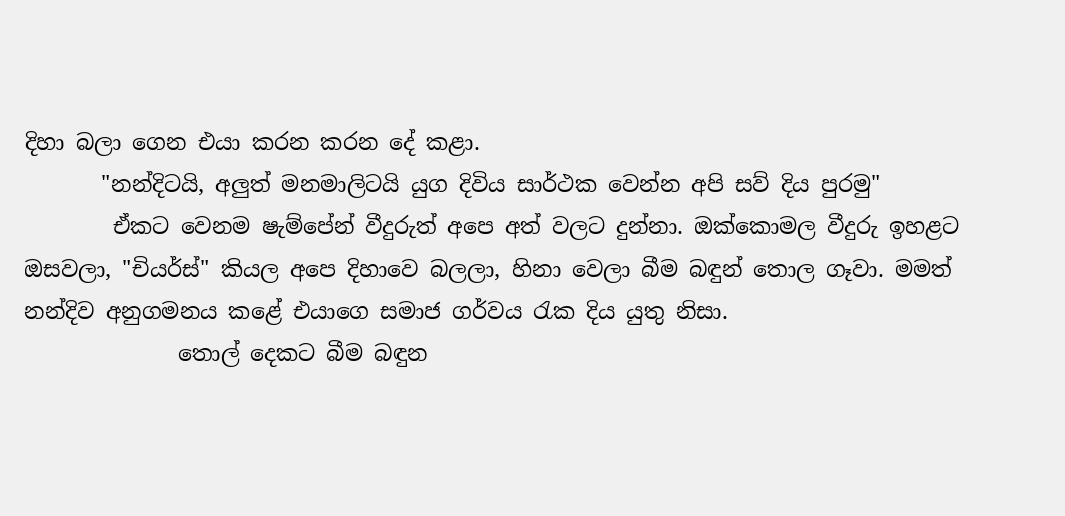දිහා බලා ගෙන එයා කරන කරන දේ කළා.
       "නන්දිටයි, අලුත් මනමාලිටයි යුග දිවිය සාර්ථක වෙන්න අපි සව් දිය පුරමු"
        ඒකට වෙනම ෂැම්පේන් වීදුරුත් අපෙ අත් වලට දුන්නා. ඔක්කොමල වීදුරු ඉහළට ඔසවලා, "චියර්ස්" කියල අපෙ දිහාවෙ බලලා, හිනා වෙලා බීම බඳුන් තොල ගෑවා. මමත් නන්දිව අනුගමනය කළේ එයාගෙ සමාජ ගර්වය රැක දිය යුතු නිසා.
              තොල් දෙකට බීම බඳුන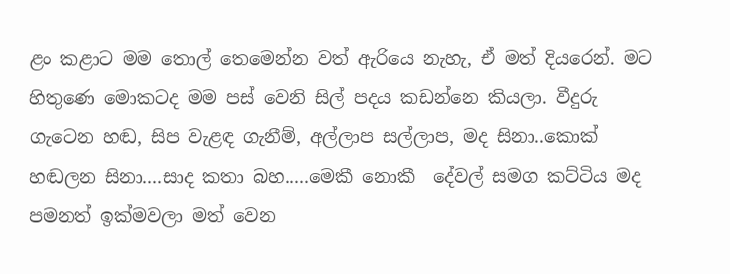ළං කළාට මම තොල් තෙමෙන්න වත් ඇරියෙ නැහැ, ඒ මත් දියරෙන්. මට හිතුණෙ මොකටද මම පස් වෙනි සිල් පදය කඩන්නෙ කියලා. වීදුරු ගැටෙන හඬ, සිප වැළඳ ගැනීම්, අල්ලාප සල්ලාප, මද සිනා..කොක් හඬලන සිනා....සාද කතා බහ.....මෙකී නොකී  දේවල් සමග කට්ටිය මද පමනත් ඉක්මවලා මත් වෙන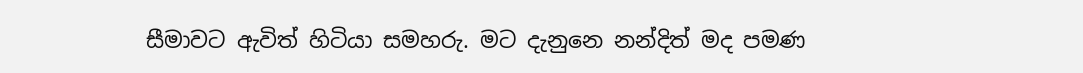සීමාවට ඇවිත් හිටියා සමහරු. මට දැනුනෙ නන්දිත් මද පමණ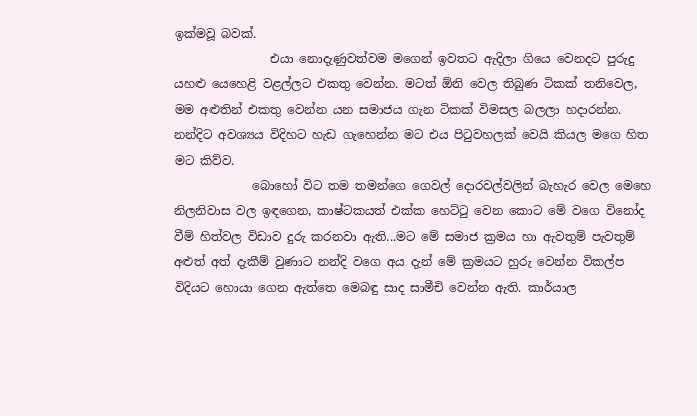ඉක්මවූ බවක්.
                එයා නොදැණුවත්වම මගෙන් ඉවතට ඇදිලා ගියෙ වෙනදට පුරුදු යහළු යෙහෙළි වළල්ලට එකතු වෙන්න. මටත් ඕනි වෙල තිබුණ ටිකක් තනිවෙල, මම අළුතින් එකතු වෙන්න යන සමාජය ගැන ටිකක් විමසල බලලා හදාරන්න. නන්දිට අවශ්‍යය විදිහට හැඩ ගැහෙන්න මට එය පිටුවහලක් වෙයි කියල මගෙ හිත මට කිව්ව.
             බොහෝ විට තම තමන්ගෙ ගෙවල් දොරවල්වලින් බැහැර වෙල මෙහෙ නිලනිවාස වල ඉඳගෙන, කාෂ්ටකයත් එක්ක හෙට්ටු වෙන කොට මේ වගෙ විනෝද වීම් හිත්වල විඩාව දුරු කරනවා ඇති...මට මේ සමාජ ක්‍රමය හා ඇවතුම් පැවතුම් අළුත් අත් දැකීම් වුණාට නන්දි වගෙ අය දැන් මේ ක්‍රමයට හුරු වෙන්න විකල්ප විදියට හොයා ගෙන ඇත්තෙ මෙබඳු සාද සාමීචි වෙන්න ඇති. කාර්යාල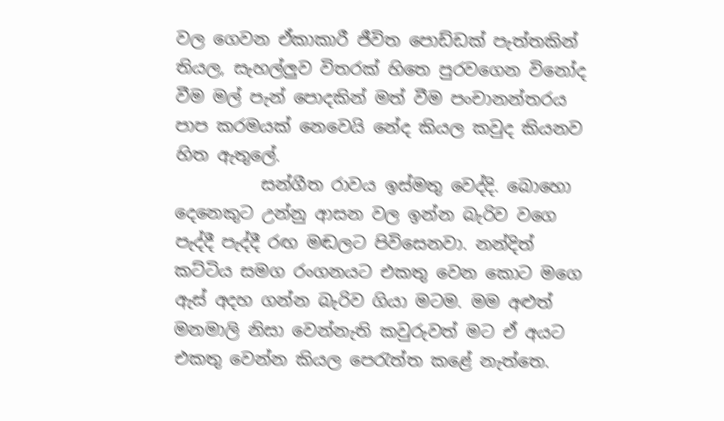වල ගෙවන ඒකාකාරී ජීවිත පොඩ්ඩක් පැත්තකින් තියල, සැහල්ලුව විතරක් හිතෙ පුරවගෙන විනෝද වීම මල් පැන් පොදකින් මත් වීම පංචානන්තරය පාප කරමයක් නෙවෙයි නේද කියල කවුද කියනව හිත ඇතුලේ.
          සන්ගීත රාවය ඉස්මතු වෙද්දි. බොහො දෙනෙකුට උන්නු ආසන වල ඉන්න බැරිව වගෙ පැද්දී පැද්දී රඟ මඬලට පිවිසෙනවා. නන්දිත් කට්ටිය සමග රංගනයට එකතු වෙන කොට මගෙ ඇස් අදහ ගන්න බැරිව ගියා මටම. මම අළුත් මනමාලි නිසා වෙන්නැති කවුරුවත් මට ඒ අයට එකතු වෙන්න කියල පෙරැත්ත කළේ නැත්තෙ.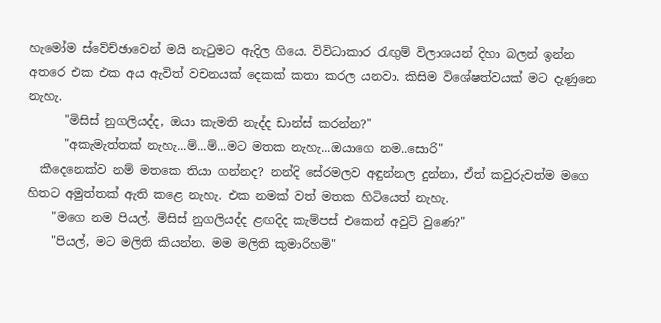හැමෝම ස්වේච්ඡාවෙන් මයි නැටුමට ඇදිල ගියෙ. විවිධාකාර රැඟුම් විලාශයන් දිහා බලන් ඉන්න අතරෙ එක එක අය ඇවිත් වචනයක් දෙකක් කතා කරල යනවා. කිසිම විශේෂත්වයක් මට දැණුනෙ නැහැ.
      "මිසිස් නුගලියද්ද, ඔයා කැමති නැද්ද ඩාන්ස් කරන්න?"
      "අකැමැත්තක් නැහැ...ම්...ම්...මට මතක නැහැ...ඔයාගෙ නම..සොරි"
  කීදෙනෙක්ව නම් මතකෙ තියා ගන්නද? නන්දි සේරමලව අඳුන්නල දුන්නා, ඒත් කවුරුවත්ම මගෙ හිතට අමුත්තක් ඇති කළෙ නැහැ. එක නමක් වත් මතක හිටියෙත් නැහැ.
    "මගෙ නම පියල්. මිසිස් නුගලියද්ද ළඟදිද කැම්පස් එකෙන් අවුට් වුණෙ?"
    "පියල්, මට මලිති කියන්න. මම මලිති කුමාරිහමි"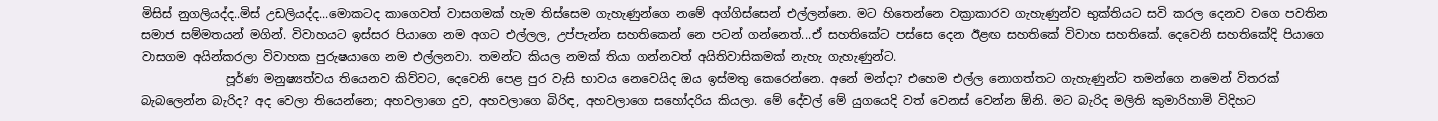මිසිස් නුගලියද්ද..මිස් උඩලියද්ද...මොකටද කාගෙවත් වාසගමක් හැම තිස්සෙම ගැහැණුන්ගෙ නමේ අග්ගිස්සෙන් එල්ලන්නෙ. මට හිතෙන්නෙ වක්‍රාකාරව ගැහැණුන්ව භුක්තියට සවි කරල දෙනව වගෙ පවතින සමාජ සම්මතයන් මගින්. විවාහයට ඉස්සර පියාගෙ නම අගට එල්ලල, උප්පැන්න සහතිකෙන් නෙ පටන් ගන්නෙත්...ඒ සහතිකේට පස්සෙ දෙන ඊළඟ සහතිකේ විවාහ සහතිකේ. දෙවෙනි සහතිකේදි පියාගෙ වාසගම අයින්කරලා විවාහක පුරුෂයාගෙ නම එල්ලනවා. තමන්ට කියල නමක් තියා ගන්නවත් අයිතිවාසිකමක් නැහැ ගැහැණුන්ට.
              පූර්ණ මනුෂ්‍යත්වය තියෙනව කිව්වට, දෙවෙනි පෙළ පුර වැසි භාවය නෙවෙයිද ඔය ඉස්මතු කෙරෙන්නෙ. අනේ මන්දා? එහෙම එල්ල නොගත්තට ගැහැණුන්ට තමන්ගෙ නමෙන් විතරක් බැබලෙන්න බැරිද? අද වෙලා තියෙන්නෙ; අහවලාගෙ දුව, අහවලාගෙ බිරිඳ, අහවලාගෙ සහෝදරිය කියලා. මේ දේවල් මේ යුගයෙදි වත් වෙනස් වෙන්න ඕනි. මට බැරිද මලිති කුමාරිහාමි විදිහට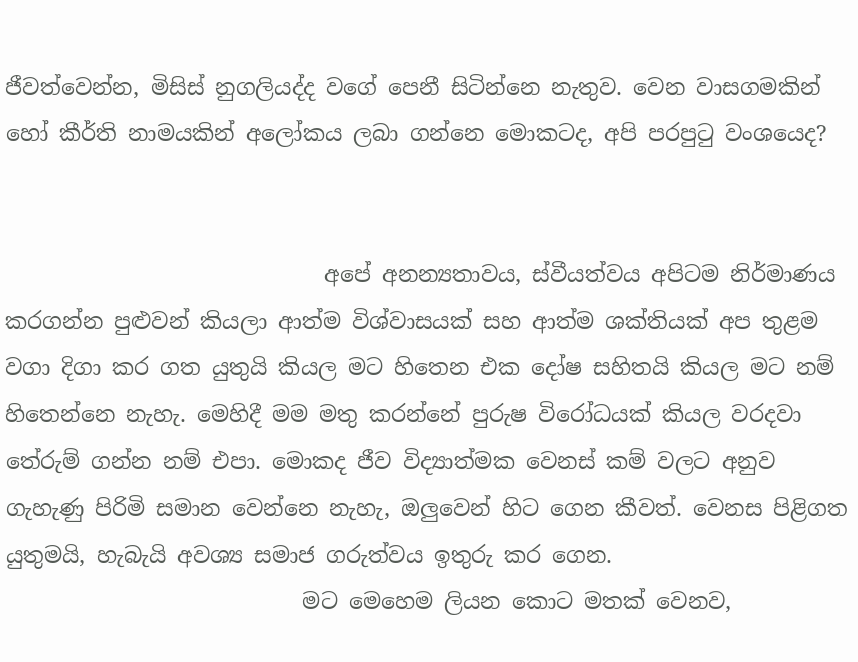ජීවත්වෙන්න, මිසිස් නුගලියද්ද වගේ පෙනී සිටින්නෙ නැතුව. වෙන වාසගමකින් හෝ කීර්ති නාමයකින් අලෝකය ලබා ගන්නෙ මොකටද, අපි පරපුටු වංශයෙද?


                             අපේ අනන්‍යතාවය, ස්වීයත්වය අපිටම නිර්මාණය කරගන්න පුළුවන් කියලා ආත්ම විශ්වාසයක් සහ ආත්ම ශක්තියක් අප තුළම වගා දිගා කර ගත යුතුයි කියල මට හිතෙන එක දෝෂ සහිතයි කියල මට නම් හිතෙන්නෙ නැහැ. මෙහිදී මම මතු කරන්නේ පුරුෂ විරෝධයක් කියල වරදවා තේරුම් ගන්න නම් එපා. මොකද ජීව විද්‍යාත්මක වෙනස් කම් වලට අනුව ගැහැණු පිරිමි සමාන වෙන්නෙ නැහැ, ඔලුවෙන් හිට ගෙන කීවත්. වෙනස පිළිගත යුතුමයි, හැබැයි අවශ්‍ය සමාජ ගරුත්වය ඉතුරු කර ගෙන.
                           මට මෙහෙම ලියන කොට මතක් වෙනව,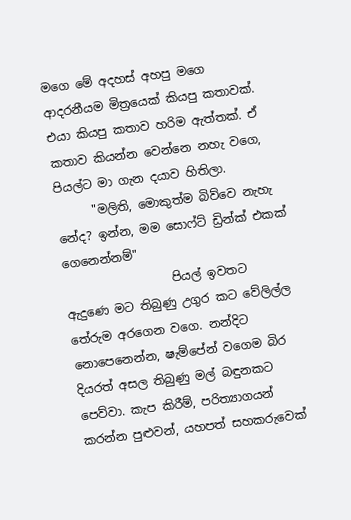මගෙ මේ අදහස් අහපු මගෙ ආදරනීයම මිත්‍රයෙක් කියපු කතාවක්. එයා කියපු කතාව හරිම ඇත්තක්. ඒ කතාව කියන්න වෙන්නෙ නහැ වගෙ, පියල්ට මා ගැන දයාව හිතිලා.
      "මලිති, මොකුත්ම බිව්වෙ නැහැ නේද? ඉන්න, මම සොෆ්ට් ඩ්‍රින්ක් එකක් ගෙනෙන්නම්"
                  පියල් ඉවතට ඇදුණෙ මට තිබුණු උගුර කට වේලිල්ල තේරුම අරගෙන වගෙ. නන්දිට නොපෙනෙන්න, ෂැම්පේන් වගෙම බිර දියරත් අසල තිබුණු මල් බඳුනකට පෙව්වා. කැප කිරීම්, පරිත්‍යාගයන් කරන්න පුළුවන්, යහපත් සහකරුවෙක්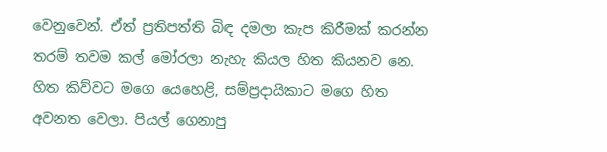වෙනුවෙන්. ඒත් ප්‍රතිපත්ති බිඳ දමලා කැප කිරීමක් කරන්න තරම් තවම කල් මෝරලා නැහැ කියල හිත කියනව නෙ. හිත කිව්වට මගෙ යෙහෙළි, සම්ප්‍රදායිකාට මගෙ හිත අවනත වෙලා. පියල් ගෙනාපු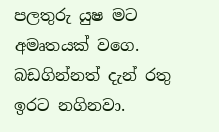පලතුරු යුෂ මට අමෘතයක් වගෙ. බඩගින්නත් දැන් රතු ඉරට නගිනවා.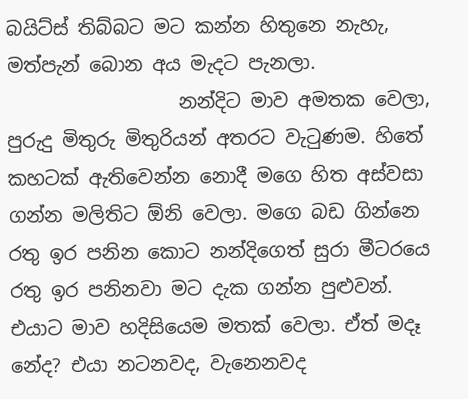බයිට්ස් තිබ්බට මට කන්න හිතුනෙ නැහැ, මත්පැන් බොන අය මැදට පැනලා.
                  නන්දිට මාව අමතක වෙලා, පුරුදු මිතුරු මිතුරියන් අතරට වැටුණම. හිතේ කහටක් ඇතිවෙන්න නොදී මගෙ හිත අස්වසා ගන්න මලිතිට ඕනි වෙලා. මගෙ බඩ ගින්නෙ රතු ඉර පනින කොට නන්දිගෙත් සුරා මීටරයෙ රතු ඉර පනිනවා මට දැක ගන්න පුළුවන්. එයාට මාව හදිසියෙම මතක් වෙලා. ඒත් මදෑ නේද? එයා නටනවද, වැනෙනවද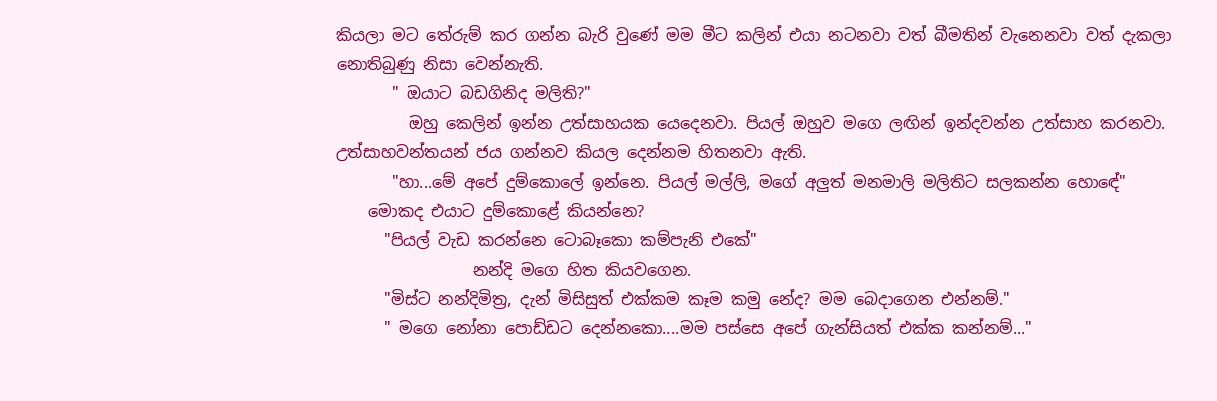කියලා මට තේරුම් කර ගන්න බැරි වුණේ මම මීට කලින් එයා නටනවා වත් බීමතින් වැනෙනවා වත් දැකලා නොතිබුණු නිසා වෙන්නැති.
       " ඔයාට බඩගිනිද මලිති?"
         ඔහු කෙලින් ඉන්න උත්සාහයක යෙදෙනවා. පියල් ඔහුව මගෙ ලඟින් ඉන්දවන්න උත්සාහ කරනවා. උත්සාහවන්තයන් ජය ගන්නව කියල දෙන්නම හිතනවා ඇති.
       "හා...මේ අපේ දුම්කොලේ ඉන්නෙ. පියල් මල්ලි, මගේ අලුත් මනමාලි මලිතිට සලකන්න හොඳේ"
    මොකද එයාට දුම්කොළේ කියන්නෙ?
      "පියල් වැඩ කරන්නෙ ටොබෑකො කම්පැනි එකේ"
                 නන්දි මගෙ හිත කියවගෙන.
      "මිස්ට නන්දිමිත්‍ර, දැන් මිසිසුත් එක්කම කෑම කමු නේද? මම බෙදාගෙන එන්නම්."
      " මගෙ නෝනා පොඩ්ඩට දෙන්නකො....මම පස්සෙ අපේ ගැන්සියත් එක්ක කන්නම්..."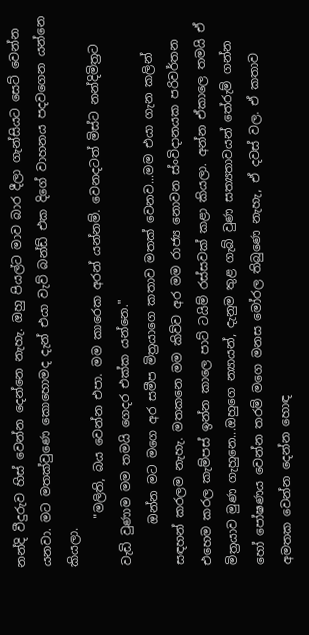නන්දි වීදුරුව හිස් වෙන්න දෙන්නෙ නැහැ. ඔහු පියල්ට මාව බාර දීලා ගැන්සියට සෙට් වෙන්න යනවා. මට මතක්වුණෙ කොහොමද දැන් එයා වැව් බන්ඩ් එක දිගේ වාහනය පදවගෙන යන්නෙ කියලා.
        "මලිති, බය වෙන්න එපා. මම කාරෙක අරන් යන්නම්. වෙනදටත් මිස්ට නන්දිමිත්‍රට වැඩි වුණාම මම තමයි ගෙදර එක්ක යන්නෙ."
       ඔන්න මට මගෙ අර සමීප මිත්‍රයාගෙ කතාව මතක් වෙනව...මම එයා ගැන කලින් සඳහන් කරලම නැහැ. මතකනෙ මම කිව්ව අර මම රාජ්‍ය නොවන ස්ංවිදානයක පරිවර්තන එහෙම කරල කැම්පස් ඉන්න කාලෙ පාට් ටයිම් රස්සවක් කළා කියලා. අන්න ඒකාලෙ තමයි ඒ මිත්‍රයාව මුණ ගැහුනෙ...ඔහුගෙ න්‍යායන්, දැනුම තුළ ගැබ් වුණ සත්‍යතාවයන් තේරුම් ගන්න හෝ පෝෂණය වෙන්න තරම් මගෙ මනස මෝරල තිබුණෙ නැහැ, ඒ දවස් වල. ඒ කතාව අමතක වෙන්න දෙන්න හොඳ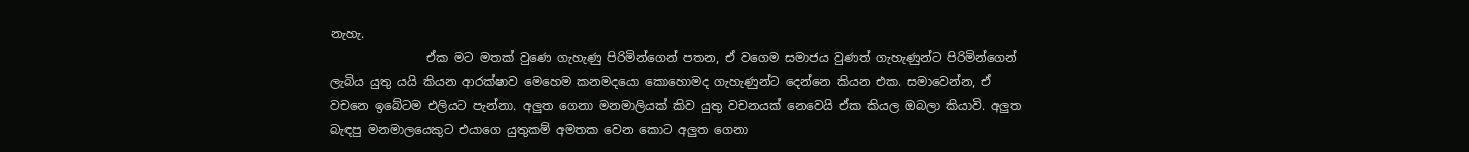නැහැ.
                ඒක මට මතක් වුණෙ ගැහැණු පිරිමින්ගෙන් පතන, ඒ වගෙම සමාජය වුණත් ගැහැණුන්ට පිරිමින්ගෙන් ලැබිය යුතු යයි කියන ආරක්ෂාව මෙහෙම කනමදයො කොහොමද ගැහැණුන්ට දෙන්නෙ කියන එක. සමාවෙන්න, ඒ වචනෙ ඉබේටම එලියට පැන්නා. අලුත ගෙනා මනමාලියක් කිව යුතු වචනයක් නෙවෙයි ඒක කියල ඔබලා කියාවි. අලුත බැඳපු මනමාලයෙකුට එයාගෙ යුතුකම් අමතක වෙන කොට අලුත ගෙනා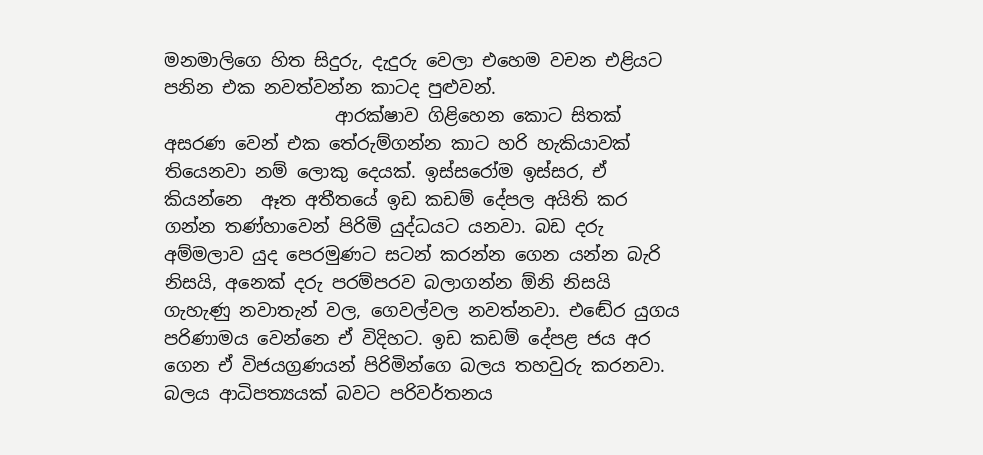මනමාලිගෙ හිත සිදුරු, දැදුරු වෙලා එහෙම වචන එළියට පනින එක නවත්වන්න කාටද පුළුවන්.
                   ආරක්ෂාව ගිළිහෙන කොට සිතක් අසරණ වෙන් එක තේරුම්ගන්න කාට හරි හැකියාවක් තියෙනවා නම් ලොකු දෙයක්. ඉස්සරෝම ඉස්සර, ඒ කියන්නෙ  ඈත අතීතයේ ඉඩ කඩම් දේපල අයිති කර ගන්න තණ්හාවෙන් පිරිමි යුද්ධයට යනවා. බඩ දරු අම්මලාව යුද පෙරමුණට සටන් කරන්න ගෙන යන්න බැරි නිසයි, අනෙක් දරු පරම්පරව බලාගන්න ඕනි නිසයි ගැහැණු නවාතැන් වල, ගෙවල්වල නවත්නවා. එඬේර යුගය පරිණාමය වෙන්නෙ ඒ විදිහට. ඉඩ කඩම් දේපළ ජය අර ගෙන ඒ විජයග්‍රණයන් පිරිමින්ගෙ බලය තහවුරු කරනවා. බලය ආධිපත්‍යයක් බවට පරිවර්තනය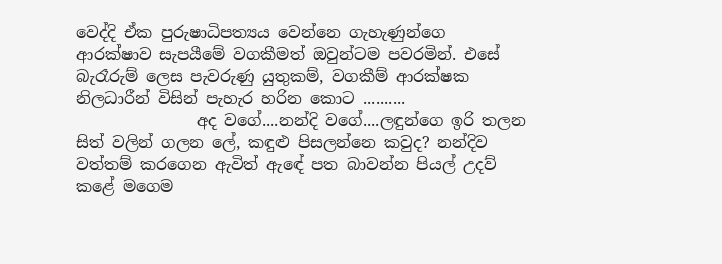වෙද්දි ඒක පුරුෂාධිපත්‍යය වෙන්නෙ ගැහැණුන්ගෙ ආරක්ෂාව සැපයීමේ වගකීමත් ඔවුන්ටම පවරමින්. එසේ බැරෑරුම් ලෙස පැවරුණු යුතුකම්, වගකීම් ආරක්ෂක නිලධාරීන් විසින් පැහැර හරින කොට ..........
               අද වගේ....නන්දි වගේ....ලඳුන්ගෙ ඉරි තලන සිත් වලින් ගලන ලේ, කඳුළු පිසලන්නෙ කවුද? නන්දිව වත්තම් කරගෙන ඇවිත් ඇඳේ පත බාවන්න පියල් උදව් කළේ මගෙම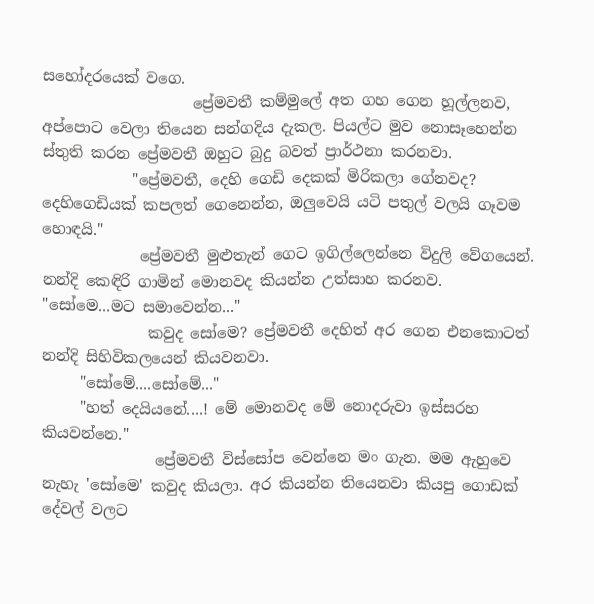සහෝදරයෙක් වගෙ.
                    ප්‍රේමවතී කම්මුලේ අත ගහ ගෙන හූල්ලනව, අප්පොට වෙලා තියෙන සන්ගදිය දැකල. පියල්ට මුව නොසෑහෙන්න ස්තුති කරන ප්‍රේමවතී ඔහුට බුදු බවත් ප්‍රාර්ථනා කරනවා.
            "ප්‍රේමවතී, දෙහි ගෙඩි දෙකක් මිරිකලා ගේනවද? දෙහිගෙඩියක් කපලත් ගෙනෙන්න, ඔලුවෙයි යටි පතුල් වලයි ගෑවම හොඳයි."
             ප්‍රේමවතී මුළුතැන් ගෙට ඉගිල්ලෙන්නෙ විදුලි වේගයෙන්. නන්දි කෙඳිරි ගාමින් මොනවද කියන්න උත්සාහ කරනව.
"සෝමෙ...මට සමාවෙන්න..."
              කවුද සෝමෙ? ප්‍රේමවතී දෙහිත් අර ගෙන එනකොටත් නන්දි සිහිවිකලයෙන් කියවනවා.
     "සෝමේ....සෝමේ..."
     "හත් දෙයියනේ....! මේ මොනවද මේ නොදරුවා ඉස්සරහ කියවන්නෙ."
               ප්‍රේමවතී විස්සෝප වෙන්නෙ මං ගැන. මම ඇහුවෙ නැහැ 'සෝමෙ' කවුද කියලා. අර කියන්න තියෙනවා කියපු ගොඩක් දේවල් වලට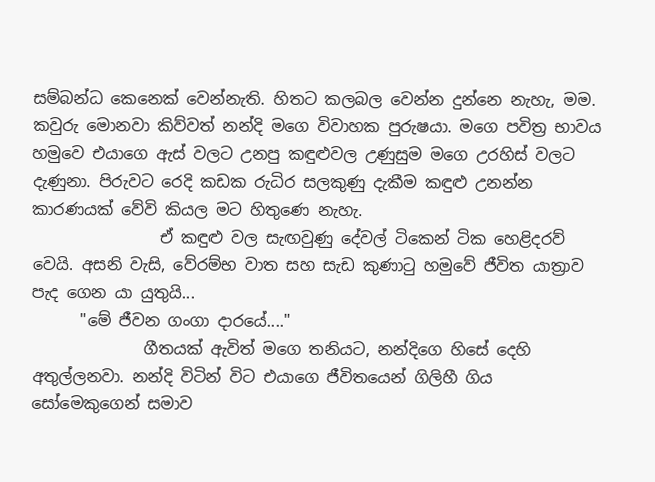සම්බන්ධ කෙනෙක් වෙන්නැති. හිතට කලබල වෙන්න දුන්නෙ නැහැ, මම. කවුරු මොනවා කිව්වත් නන්දි මගෙ විවාහක පුරුෂයා. මගෙ පවිත්‍ර භාවය හමුවෙ එයාගෙ ඇස් වලට උනපු කඳුළුවල උණුසුම මගෙ උරහිස් වලට දැණුනා. පිරුවට රෙදි කඩක රුධිර සලකුණු දැකීම කඳුළු උනන්න කාරණයක් වේවි කියල මට හිතුණෙ නැහැ.
                ඒ කඳුළු වල සැඟවුණු දේවල් ටිකෙන් ටික හෙළිදරව් වෙයි. අසනි වැසි, වේරම්භ වාත සහ සැඩ කුණාටු හමුවේ ජීවිත යාත්‍රාව පැද ගෙන යා යුතුයි...
      "මේ ජීවන ගංගා දාරයේ...."
              ගීතයක් ඇවිත් මගෙ තනියට, නන්දිගෙ හිසේ දෙහි අතුල්ලනවා. නන්දි විටින් විට එයාගෙ ජීවිතයෙන් ගිලිහී ගිය සෝමෙකුගෙන් සමාව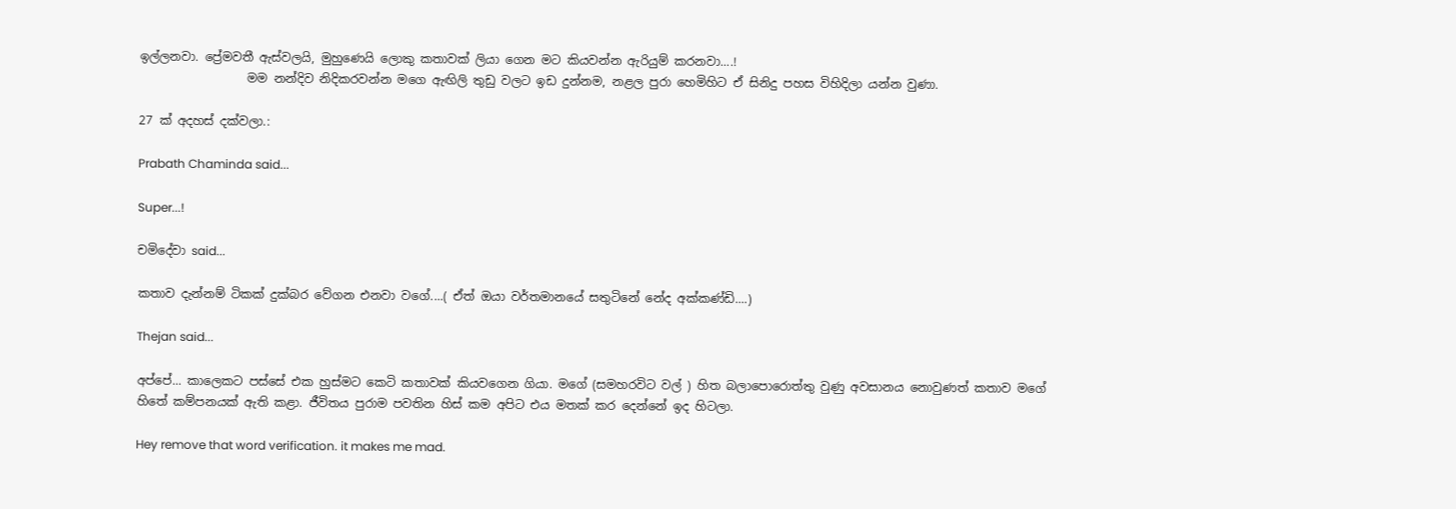ඉල්ලනවා. ප්‍රේමවතී ඇස්වලයි, මුහුණෙයි ලොකු කතාවක් ලියා ගෙන මට කියවන්න ඇරියුම් කරනවා....!
                  මම නන්දිව නිදිකරවන්න මගෙ ඇඟිලි තුඩු වලට ඉඩ දුන්නම, නළල පුරා හෙමිහිට ඒ සිනිදු පහස විහිදිලා යන්න වුණා.

27 ක් අදහස් දක්වලා.:

Prabath Chaminda said...

Super...!

චමිදේවා said...

කතාව දැන්නම් ටිකක් දුක්බර වේගන එනවා වගේ....( ඒත් ඔයා වර්තමානයේ සතුටිනේ නේද අක්කණ්ඩි....)

Thejan said...

අප්පේ... කාලෙකට පස්සේ එක හුස්මට කෙටි කතාවක් කියවගෙන ගියා. මගේ (සමහරවිට වල් ) හිත බලාපොරොත්තු වුණු අවසානය නොවුණත් කතාව මගේ හිතේ කම්පනයක් ඇති කළා. ජීවිතය පුරාම පවතින හිස් කම අපිට එය මතක් කර දෙන්නේ ඉද හිටලා.

Hey remove that word verification. it makes me mad.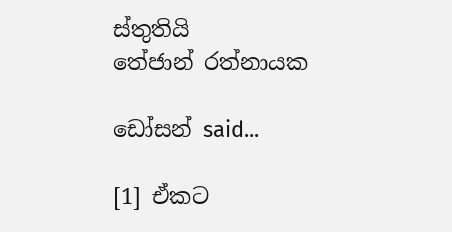ස්තුතියි
තේජාන් රත්නායක

ඩෝසන් said...

[1] ඒකට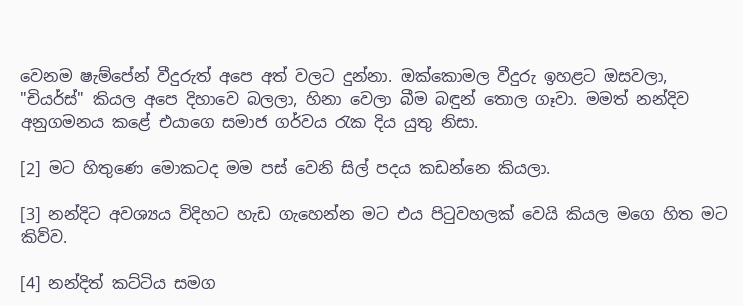වෙනම ෂැම්පේන් වීදුරුත් අපෙ අත් වලට දුන්නා. ඔක්කොමල වීදුරු ඉහළට ඔසවලා, "චියර්ස්" කියල අපෙ දිහාවෙ බලලා, හිනා වෙලා බීම බඳුන් තොල ගෑවා. මමත් නන්දිව අනුගමනය කළේ එයාගෙ සමාජ ගර්වය රැක දිය යුතු නිසා.

[2] මට හිතුණෙ මොකටද මම පස් වෙනි සිල් පදය කඩන්නෙ කියලා.

[3] නන්දිට අවශ්‍යය විදිහට හැඩ ගැහෙන්න මට එය පිටුවහලක් වෙයි කියල මගෙ හිත මට කිව්ව.

[4] නන්දිත් කට්ටිය සමග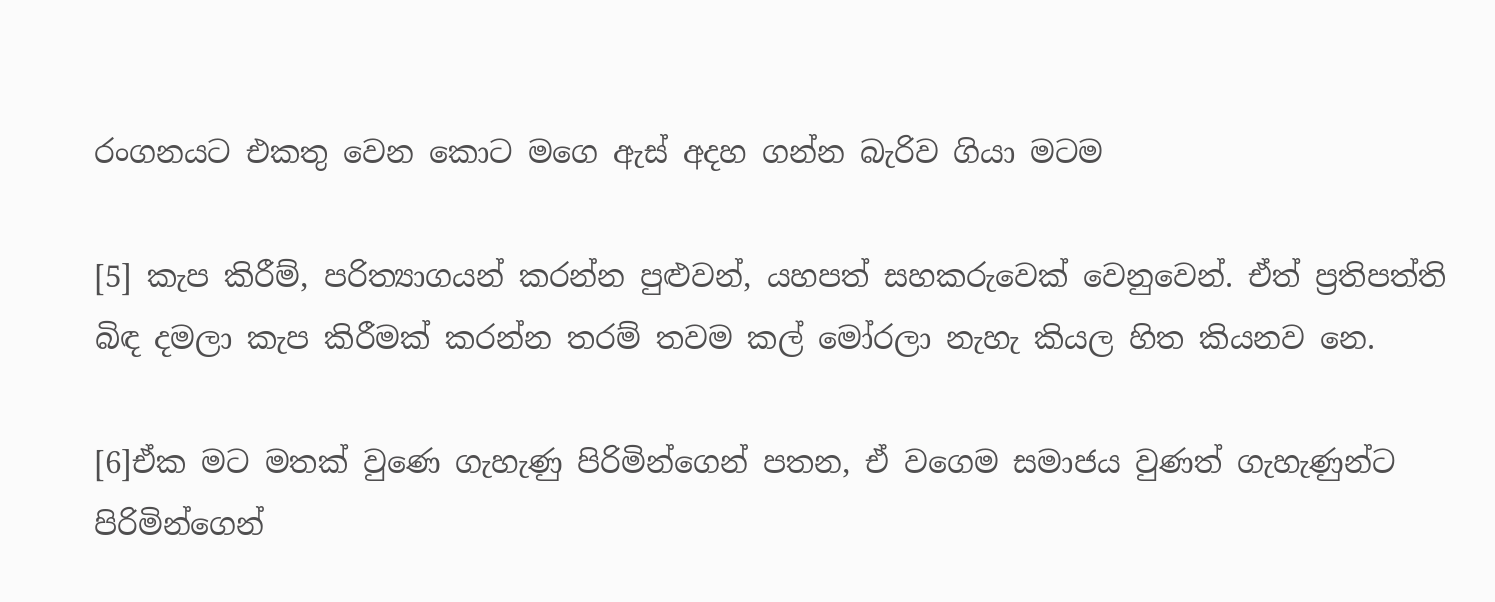රංගනයට එකතු වෙන කොට මගෙ ඇස් අදහ ගන්න බැරිව ගියා මටම

[5] කැප කිරීම්, පරිත්‍යාගයන් කරන්න පුළුවන්, යහපත් සහකරුවෙක් වෙනුවෙන්. ඒත් ප්‍රතිපත්ති බිඳ දමලා කැප කිරීමක් කරන්න තරම් තවම කල් මෝරලා නැහැ කියල හිත කියනව නෙ.

[6]ඒක මට මතක් වුණෙ ගැහැණු පිරිමින්ගෙන් පතන, ඒ වගෙම සමාජය වුණත් ගැහැණුන්ට පිරිමින්ගෙන්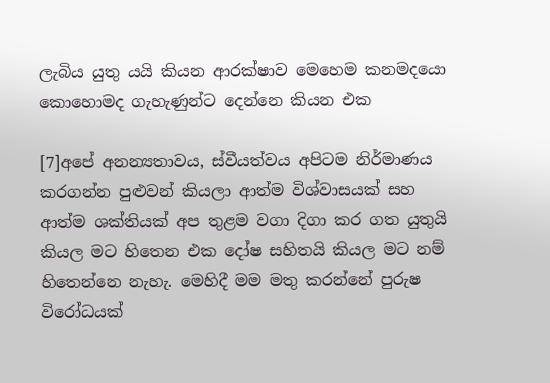ලැබිය යුතු යයි කියන ආරක්ෂාව මෙහෙම කනමදයො කොහොමද ගැහැණුන්ට දෙන්නෙ කියන එක

[7]අපේ අනන්‍යතාවය, ස්වීයත්වය අපිටම නිර්මාණය කරගන්න පුළුවන් කියලා ආත්ම විශ්වාසයක් සහ ආත්ම ශක්තියක් අප තුළම වගා දිගා කර ගත යුතුයි කියල මට හිතෙන එක දෝෂ සහිතයි කියල මට නම් හිතෙන්නෙ නැහැ. මෙහිදී මම මතු කරන්නේ පුරුෂ විරෝධයක්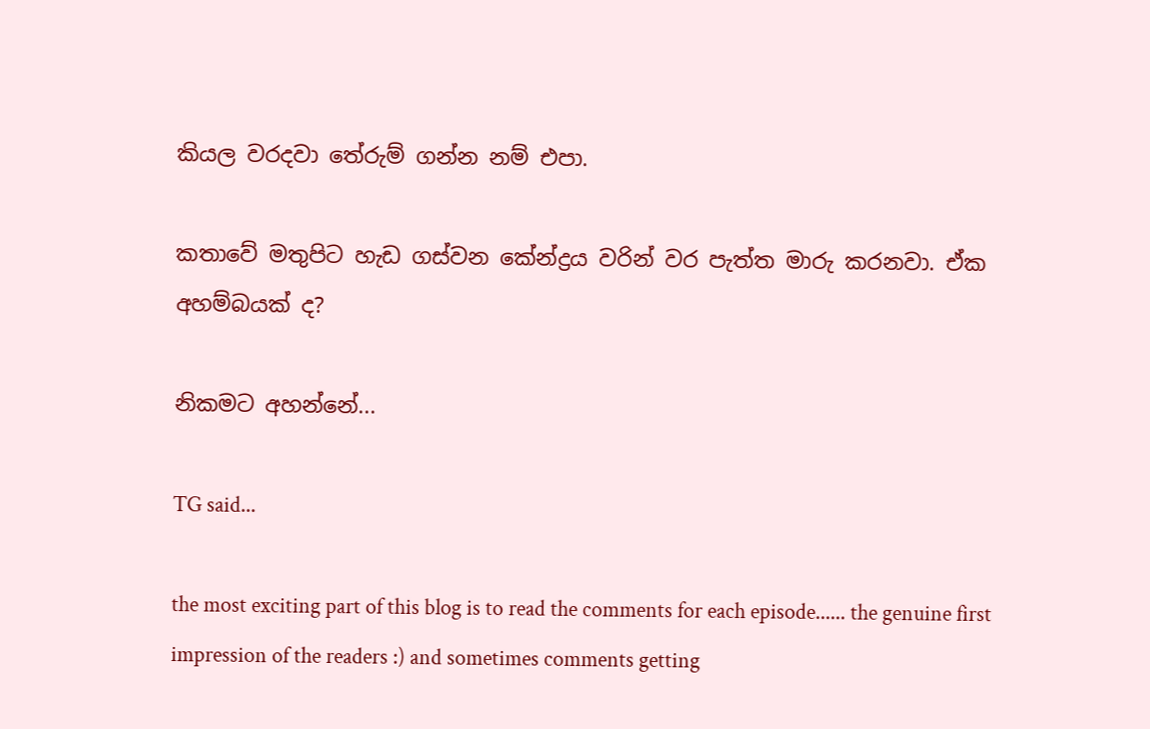කියල වරදවා තේරුම් ගන්න නම් එපා.

කතාවේ මතුපිට හැඩ ගස්වන කේන්ද්‍රය වරින් වර පැත්ත මාරු කරනවා. ඒක අහම්බයක් ද?

නිකමට අහන්නේ...

TG said...

the most exciting part of this blog is to read the comments for each episode...... the genuine first impression of the readers :) and sometimes comments getting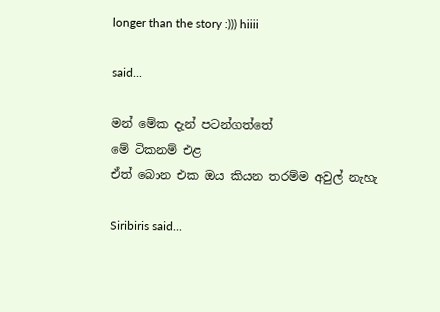longer than the story :))) hiiii

said...

මන් මේක දැන් පටන්ගත්තේ
මේ ටිකනම් එළ
ඒත් බොන එක ඔය කියන තරම්ම අවුල් නැහැ

Siribiris said...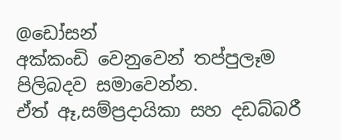@ඩෝසන්
අක්කංඩි වෙනුවෙන් තප්පුලෑම පිලිබදව සමාවෙන්න.
ඒත් ඈ,සම්ප්‍රදායිකා සහ දඩබ්බරී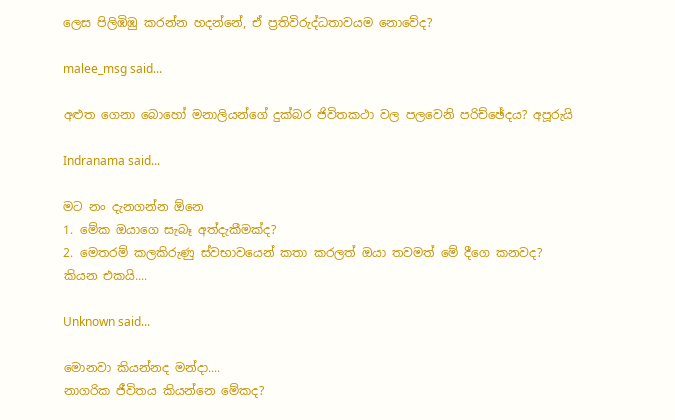ලෙස පිලිඹිඹු කරන්න හදන්නේ, ඒ ප්‍රතිවිරුද්ධතාවයම නොවේද?

malee_msg said...

අළුත ගෙනා බොහෝ මනාලියන්ගේ දුක්බර ජිවිතකථා වල පලවෙනි පරිච්ඡේදය? අපූරුයි

Indranama said...

මට නං දැනගන්න ඕනෙ
1. මේක ඔයාගෙ සැබෑ අත්දැකීමක්ද?
2. මෙතරම් කලකිරුණු ස්වභාවයෙන් කතා කරලත් ඔයා තවමත් මේ දීගෙ කනවද?
කියන එකයි....

Unknown said...

මොනවා කියන්නද මන්දා....
නාගරික ජීවිතය කියන්නෙ මේකද?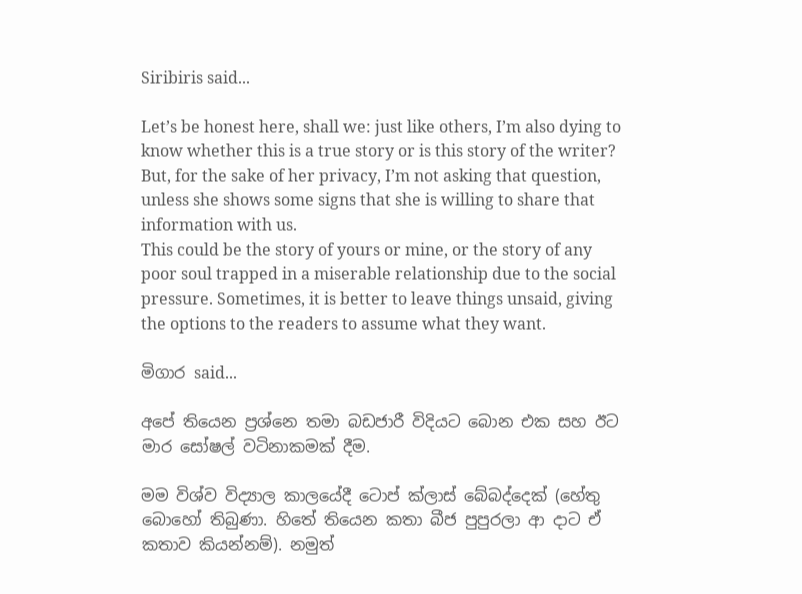Siribiris said...

Let’s be honest here, shall we: just like others, I’m also dying to know whether this is a true story or is this story of the writer? But, for the sake of her privacy, I’m not asking that question, unless she shows some signs that she is willing to share that information with us.
This could be the story of yours or mine, or the story of any poor soul trapped in a miserable relationship due to the social pressure. Sometimes, it is better to leave things unsaid, giving the options to the readers to assume what they want.

මිගාර said...

අපේ තියෙන ප්‍රශ්නෙ තමා බඩජාරී විදියට බොන එක සහ ඊට මාර සෝෂල් වටිනාකමක් දීම.

මම විශ්ව විද්‍යාල කාලයේදී ටොප් ක්ලාස් බේබද්දෙක් (හේතු බොහෝ තිබුණා. හිතේ තියෙන කතා බීජ පුපුරලා ආ දාට ඒ කතාව කියන්නම්). නමුත්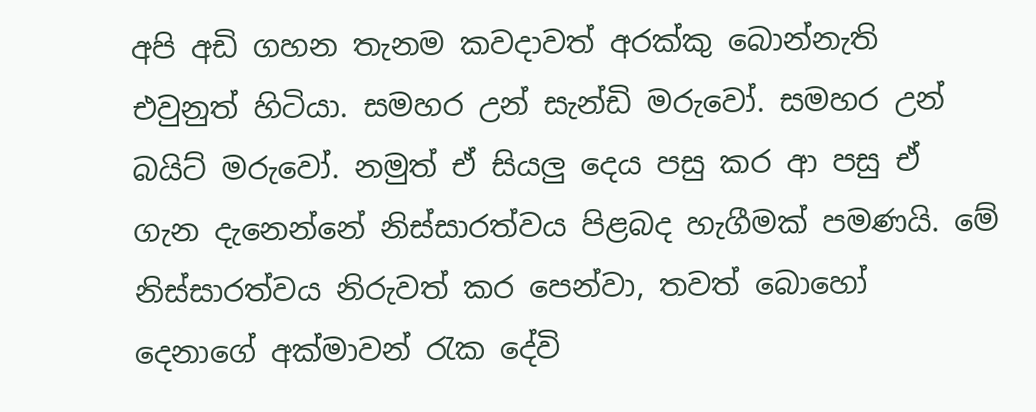අපි අඩි ගහන තැනම කවදාවත් අරක්කු බොන්නැති එවුනුත් හිටියා. සමහර උන් සැන්ඩි මරුවෝ. සමහර උන් බයිට් මරුවෝ. නමුත් ඒ සියලු දෙය පසු කර ආ පසු ඒ ගැන දැනෙන්නේ නිස්සාරත්වය පිළබද හැගීමක් පමණයි. මේ නිස්සාරත්වය නිරුවත් කර පෙන්වා, තවත් බොහෝ දෙනාගේ අක්මාවන් රැක දේවි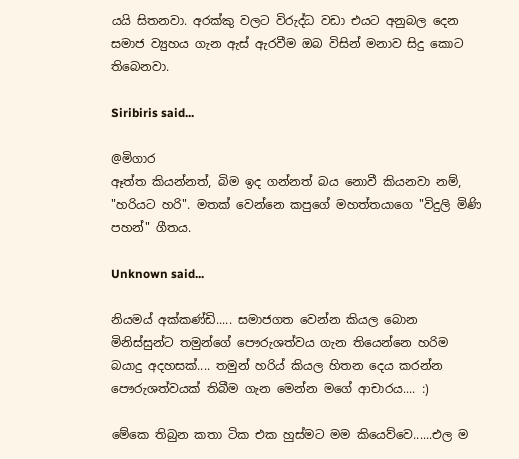යයි සිතනවා. අරක්කු වලට විරුද්ධ වඩා එයට අනුබල දෙන සමාජ ව්‍යුහය ගැන ඇස් ඇරවීම ඔබ විසින් මනාව ‍සිදු කොට ති‍බෙනවා.

Siribiris said...

@මිගාර
ඈත්ත කියන්නත්, බිම ඉද ගන්නත් බය නොවී කියනවා නම්, "හරියට හරි". මතක් වෙන්නෙ කපුගේ මහත්තයාගෙ "විදුලි මිණි පහන්" ගීතය.

Unknown said...

නියමය් අක්කණ්ඩි..... සමාජගත වෙන්න කියල බොන මිනිස්සුන්ට තමුන්ගේ පෞරුශත්වය ගැන තියෙන්නෙ හරිම බයාදු අදහසක්.... තමුන් හරිය් කියල හිතන දෙය කරන්න පෞරුශත්වයක් තිබීම ගැන මෙන්න මගේ ආචාරය.... :)

මේකෙ තිබුන කතා ටික එක හුස්මට මම කියෙව්වෙ......එල ම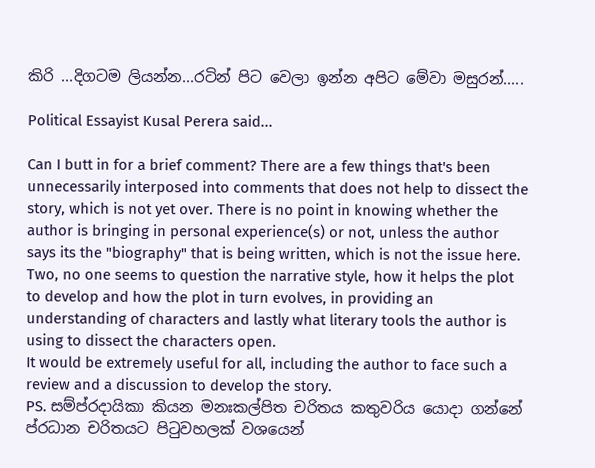කිරි ...දිගටම ලියන්න...රටින් පිට වෙලා ඉන්න අපිට මේවා මසුරන්.....

Political Essayist Kusal Perera said...

Can I butt in for a brief comment? There are a few things that's been unnecessarily interposed into comments that does not help to dissect the story, which is not yet over. There is no point in knowing whether the author is bringing in personal experience(s) or not, unless the author says its the "biography" that is being written, which is not the issue here.
Two, no one seems to question the narrative style, how it helps the plot to develop and how the plot in turn evolves, in providing an understanding of characters and lastly what literary tools the author is using to dissect the characters open.
It would be extremely useful for all, including the author to face such a review and a discussion to develop the story.
PS. සම්ප්රදායිකා කියන මනඃකල්පිත චරිතය කතුවරිය යොදා ගන්නේ ප්රධාන චරිතයට පිටුවහලක් වශයෙන්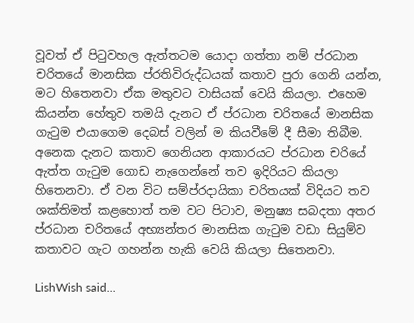වූවත් ඒ පිටුවහල ඇත්තටම යොදා ගත්තා නම් ප්රධාන චරිතයේ මානසික ප්රතිවිරුද්ධයක් කතාව පුරා ගෙනි යන්න, මට හිතෙනවා ඒක මතුවට වාසියක් වෙයි කියලා. එහෙම කියන්න හේතුව තමයි දැනට ඒ ප්රධාන චරිතයේ මානසික ගැටුම එයාගෙම දෙබස් වලින් ම කියවීමේ දී සීමා තිබීම. අනෙක දැනට කතාව ගෙනියන ආකාරයට ප්රධාන චරියේ ඇත්ත ගැටුම ගොඩ නැ‍ගෙන්නේ තව ඉදිරියට කියලා හිතෙනවා. ඒ වන විට සම්ප්රදායිකා චරිතයක් විදියට තව ශක්තිමත් කළහොත් තම වට පිටාව, මනුෂ්‍ය සබදතා අතර ප්රධාන චරිතයේ අභ්‍යන්තර මානසික ගැටුම වඩා සියුම්ව කතාවට ගැට ගහන්න හැකි වෙයි කියලා සිතෙනවා.

LishWish said...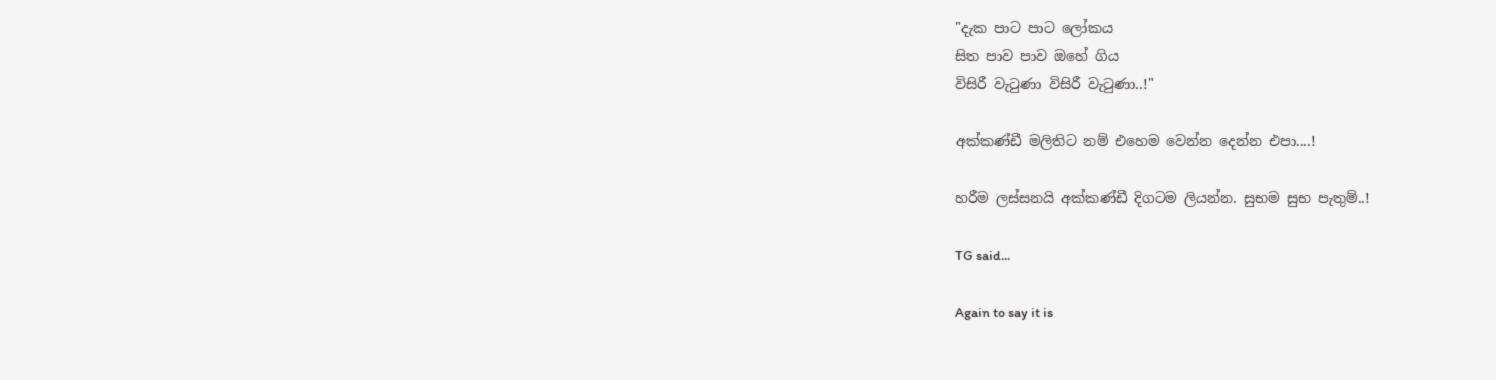"දැක පාට පාට ලෝකය
සිත පාව පාව ඔහේ ගිය
විසිරී වැටුණා විසිරී වැටුණා..!"

අක්කණ්ඩී මලිතිට නම් එහෙම වෙන්න දෙන්න එපා....!

හරීම ලස්සනයි අක්කණ්ඩී දිගටම ලියන්න. සුභම සුභ පැතුම්..!

TG said...

Again to say it is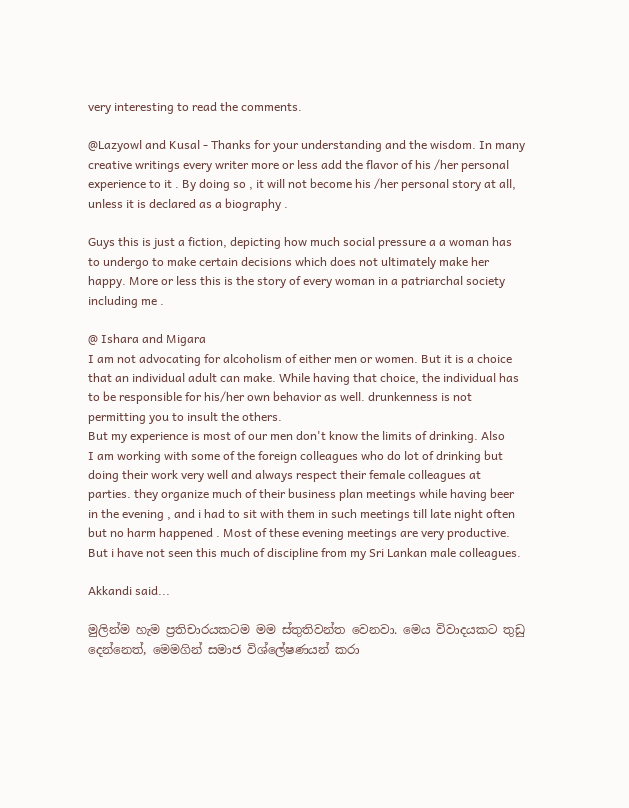very interesting to read the comments.

@Lazyowl and Kusal - Thanks for your understanding and the wisdom. In many creative writings every writer more or less add the flavor of his /her personal experience to it . By doing so , it will not become his /her personal story at all, unless it is declared as a biography .

Guys this is just a fiction, depicting how much social pressure a a woman has to undergo to make certain decisions which does not ultimately make her happy. More or less this is the story of every woman in a patriarchal society including me .

@ Ishara and Migara
I am not advocating for alcoholism of either men or women. But it is a choice that an individual adult can make. While having that choice, the individual has to be responsible for his/her own behavior as well. drunkenness is not permitting you to insult the others.
But my experience is most of our men don't know the limits of drinking. Also
I am working with some of the foreign colleagues who do lot of drinking but doing their work very well and always respect their female colleagues at parties. they organize much of their business plan meetings while having beer in the evening , and i had to sit with them in such meetings till late night often but no harm happened . Most of these evening meetings are very productive. But i have not seen this much of discipline from my Sri Lankan male colleagues.

Akkandi said...

මුලින්ම හැම ප්‍රතිචාරයකටම මම ස්තුතිවන්ත වෙනවා. මෙය විවාදයකට තුඩු දෙන්නෙත්, මෙමගින් සමාජ විශ්ලේෂණයන් කරා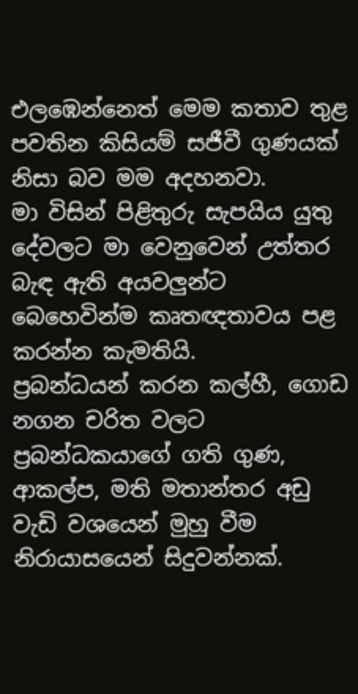එලඹෙන්නෙත් මෙම කතාව තුළ පවතින කිසියම් සජීවී ගුණයක් නිසා බව මම අදහනවා.
මා විසින් පිළිතුරු සැපයිය යුතු දේවලට මා වෙනුවෙන් උත්තර බැඳ ඇති අයවලුන්ට බෙහෙවින්ම කෘතඥතාවය පළ කරන්න කැමතියි.
ප්‍රබන්ධයන් කරන කල්හී, ගොඩ නගන චරිත වලට ප්‍රබන්ධකයාගේ ගති ගුණ, ආකල්ප, මති මතාන්තර අඩු වැඩි වශයෙන් මුහු වීම නිරායාසයෙන් සිදුවන්නක්.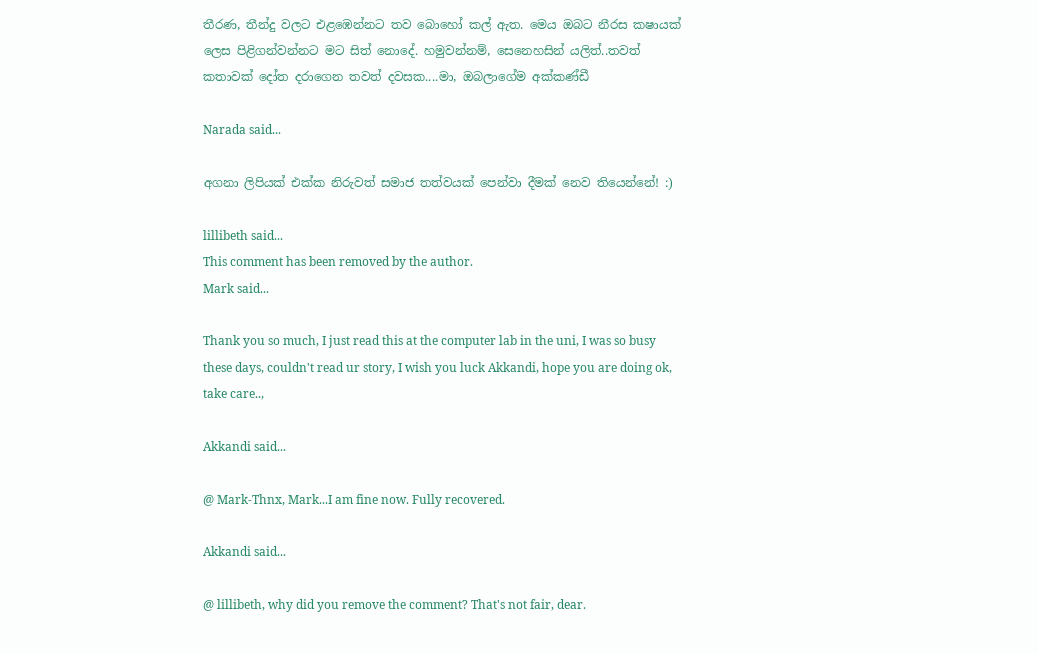තීරණ, තීන්දු වලට එළඹෙන්නට තව බොහෝ කල් ඇත. මෙය ඔබට නීරස කෂායක් ලෙස පිළිගන්වන්නට මට සිත් නොදේ. හමුවන්නම්, සෙනෙහසින් යලිත්..තවත් කතාවක් දෝත දරාගෙන තවත් දවසක....මා, ඔබලාගේම අක්කණ්ඩී

Narada said...

අගනා ලිපියක් එක්ක නිරුවත් සමාජ තත්වයක් පෙන්වා දීමක් නෙව තියෙන්නේ! :)

lillibeth said...
This comment has been removed by the author.
Mark said...

Thank you so much, I just read this at the computer lab in the uni, I was so busy these days, couldn't read ur story, I wish you luck Akkandi, hope you are doing ok, take care..,

Akkandi said...

@ Mark-Thnx, Mark...I am fine now. Fully recovered.

Akkandi said...

@ lillibeth, why did you remove the comment? That's not fair, dear.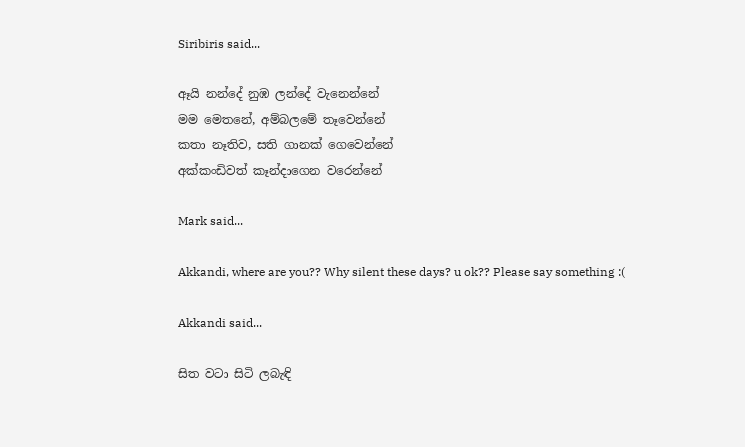Siribiris said...

ඈයි නන්දේ නුඹ ලන්දේ වැනෙන්නේ
මම මෙතනේ, අම්බලමේ තෑවෙන්නේ
කතා නෑතිව, සති ගානක් ගෙවෙන්නේ
අක්කංඩිවත් කෑන්දාගෙන වරෙන්නේ

Mark said...

Akkandi, where are you?? Why silent these days? u ok?? Please say something :(

Akkandi said...

සිත වටා සිටි ලබැඳි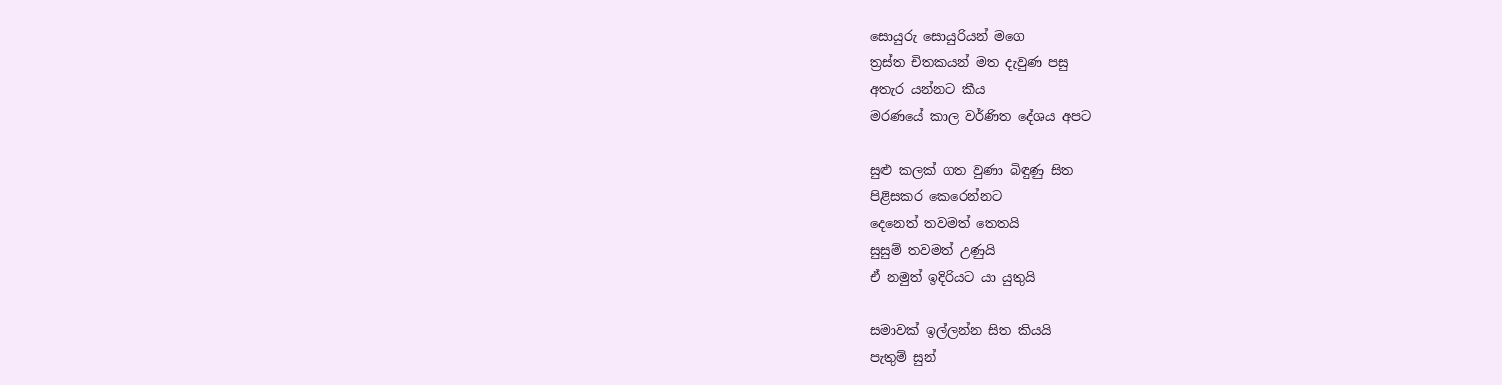සොයුරු සොයුරියන් මගෙ
ත්‍රස්ත චිතකයන් මත දැවුණ පසු
අතැර යන්නට කීය
මරණයේ කාල වර්ණිත දේශය අපට

සුළු කලක් ගත වුණා බිඳුණු සිත
පිළිසකර කෙරෙන්නට
දෙනෙත් තවමත් තෙතයි
සුසුම් තවමත් උණුයි
ඒ නමුත් ඉදිරියට යා යුතුයි

සමාවක් ඉල්ලන්න සිත කියයි
පැතුම් සුන්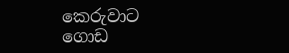කෙරුවාට
ගොඩ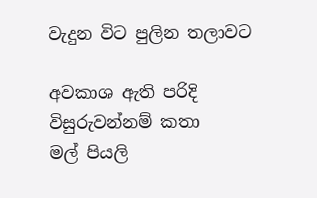වැදුන විට පුලින තලාවට

අවකාශ ඇති පරිදි
විසුරුවන්නම් කතා
මල් පියලි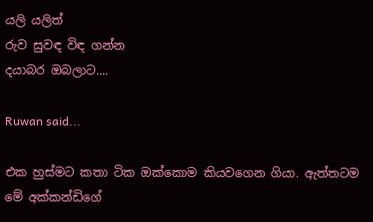යලි යලිත්
රුව සුවඳ විඳ ගන්න
දයාබර ඔබලාට....

Ruwan said...

එක හුස්මට කතා ටික ඔක්කොම කියවගෙන ගියා. ඇත්තටම මේ අක්කන්ඩිගේ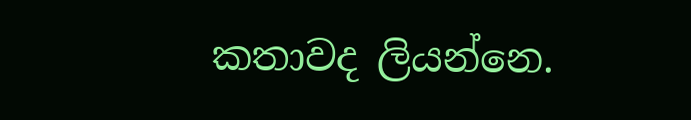කතාවද ලියන්නෙ.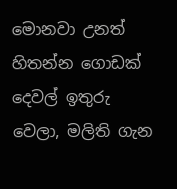මොනවා උනත් හිතන්න ගොඩක් දෙවල් ඉතුරු වෙලා, මලිති ගැන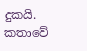දුකයි. කතාවේ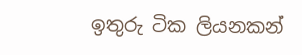ඉතුරු ටික ලියනකන්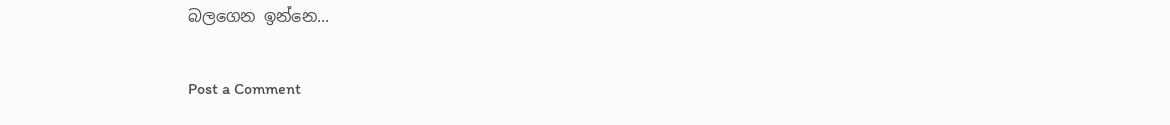බලගෙන ඉන්නෙ...

Post a Comment